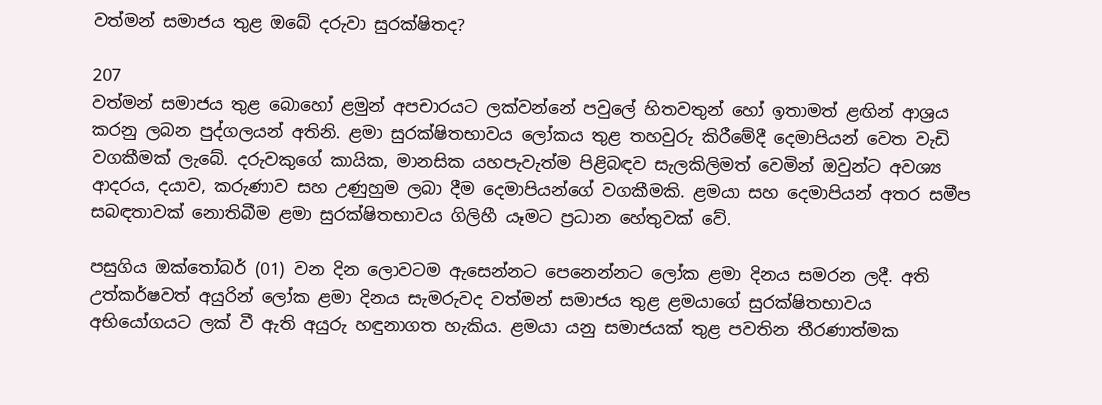වත්මන් සමාජය තුළ ඔබේ දරුවා සුරක්ෂිතද?

207
වත්මන් සමාජය තුළ බොහෝ ළමුන් අපචාරයට ලක්වන්නේ පවුලේ හිතවතුන් හෝ ඉතාමත් ළඟින් ආශ්‍රය කරනු ලබන පුද්ගලයන් අතිනි. ළමා සුරක්ෂිතභාවය ලෝකය තුළ තහවුරු කිරීමේදී දෙමාපියන් වෙත වැඩි වගකීමක් ලැබේ. දරුවකුගේ කායික, මානසික යහපැවැත්ම පිළිබඳව සැලකිලිමත් වෙමින් ඔවුන්ට අවශ්‍ය ආදරය, දයාව, කරුණාව සහ උණුහුම ලබා දීම දෙමාපියන්ගේ වගකීමකි. ළමයා සහ දෙමාපියන් අතර සමීප සබඳතාවක් නොතිබීම ළමා සුරක්ෂිතභාවය ගිලිහී යෑමට ප්‍රධාන හේතුවක් වේ.

පසුගිය ඔක්තෝබර් (01) වන දින ලොවටම ඇසෙන්නට පෙනෙන්නට ලෝක ළමා දිනය සමරන ලදී. අති උත්කර්ෂවත් අයුරින් ලෝක ළමා දිනය සැමරුවද වත්මන් සමාජය තුළ ළමයාගේ සුරක්ෂිතභාවය අභියෝගයට ලක් වී ඇති අයුරු හඳුනාගත හැකිය. ළමයා යනු සමාජයක් තුළ පවතින තීරණාත්මක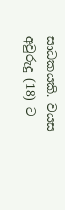සාධකයකි. වයස අවුරුදු (18) ට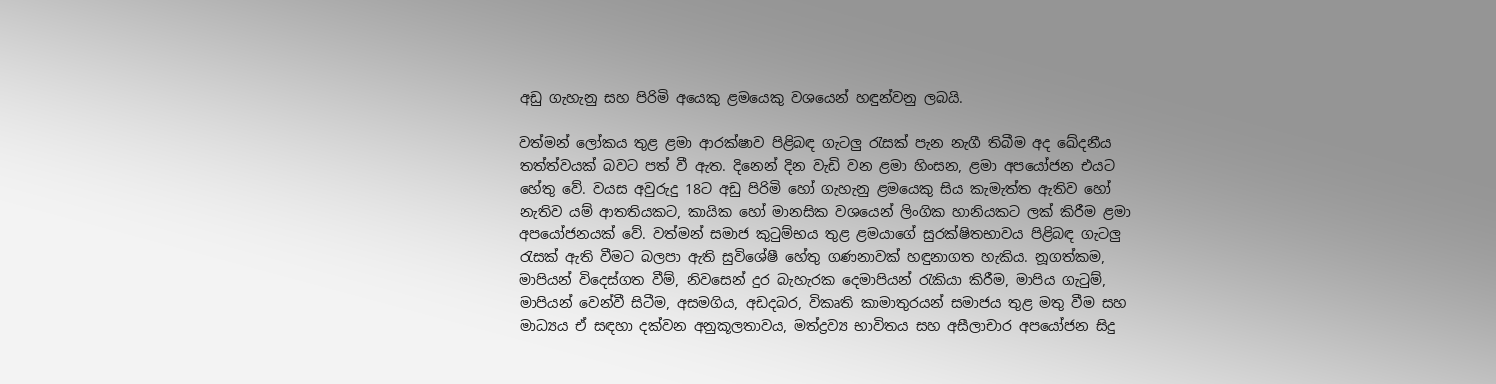අඩු ගැහැනු සහ පිරිමි අයෙකු ළමයෙකු වශයෙන් හඳුන්වනු ලබයි.

වත්මන් ලෝකය තුළ ළමා ආරක්ෂාව පිළිබඳ ගැටලු රැසක් පැන නැගී තිබීම අද ඛේදනීය තත්ත්වයක් බවට පත් වී ඇත. දිනෙන් දින වැඩි වන ළමා හිංසන, ළමා අපයෝජන එයට හේතු වේ. වයස අවුරුදු 18ට අඩු පිරිමි හෝ ගැහැනු ළමයෙකු සිය කැමැත්ත ඇතිව හෝ නැතිව යම් ආතතියකට, කායික හෝ මානසික වශයෙන් ලිංගික හානියකට ලක් කිරීම ළමා අපයෝජනයක් වේ. වත්මන් සමාජ කුටුම්භය තුළ ළමයාගේ සුරක්ෂිතභාවය පිළිබඳ ගැටලු රැසක් ඇති වීමට බලපා ඇති සුවිශේෂී හේතු ගණනාවක් හඳුනාගත හැකිය. නූගත්කම, මාපියන් විදෙස්ගත වීම්, නිවසෙන් දුර බැහැරක දෙමාපියන් රැකියා කිරීම, මාපිය ගැටුම්, මාපියන් වෙන්වී සිටීම, අසමගිය, අඩදබර, විකෘති කාමාතුරයන් සමාජය තුළ මතු වීම සහ මාධ්‍යය ඒ සඳහා දක්වන අනුකූලතාවය, මත්ද්‍රව්‍ය භාවිතය සහ අසීලාචාර අපයෝජන සිදු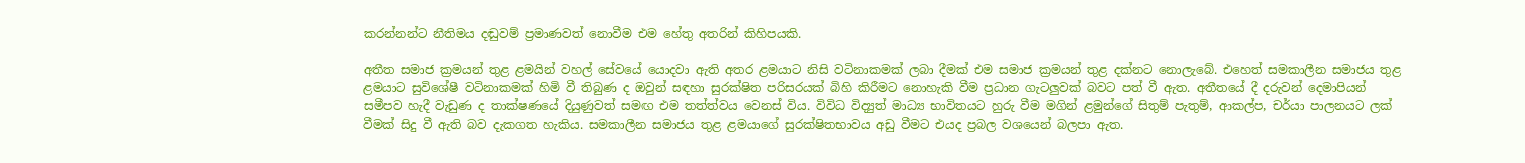කරන්නන්ට නීතිමය දඬුවම් ප්‍රමාණවත් නොවීම එම හේතු අතරින් කිහිපයකි.

අතීත සමාජ ක්‍රමයන් තුළ ළමයින් වහල් සේවයේ යොදවා ඇති අතර ළමයාට නිසි වටිනාකමක් ලබා දීමක් එම සමාජ ක්‍රමයන් තුළ දක්නට නොලැබේ. එහෙත් සමකාලීන සමාජය තුළ ළමයාට සුවිශේෂී වටිනාකමක් හිමි වී තිබුණ ද ඔවුන් සඳහා සුරක්ෂිත පරිසරයක් බිහි කිරීමට නොහැකි වීම ප්‍රධාන ගැටලුවක් බවට පත් වී ඇත. අතීතයේ දී දරුවන් දෙමාපියන් සමීපව හැදී වැඩුණ ද තාක්ෂණයේ දියුණුවත් සමඟ එම තත්ත්වය වෙනස් විය. විවිධ විද්‍යුත් මාධ්‍ය භාවිතයට හුරු වීම මගින් ළමුන්ගේ සිතුම් පැතුම්, ආකල්ප, චර්යා පාලනයට ලක් වීමක් සිදු වී ඇති බව දැකගත හැකිය. සමකාලීන සමාජය තුළ ළමයාගේ සුරක්ෂිතභාවය අඩු වීමට එයද ප්‍රබල වශයෙන් බලපා ඇත.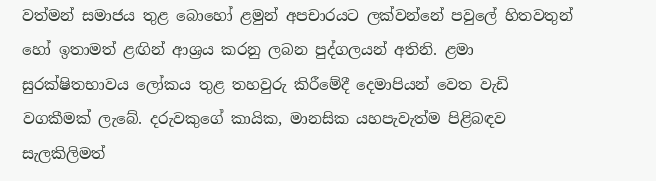වත්මන් සමාජය තුළ බොහෝ ළමුන් අපචාරයට ලක්වන්නේ පවුලේ හිතවතුන් හෝ ඉතාමත් ළඟින් ආශ්‍රය කරනු ලබන පුද්ගලයන් අතිනි. ළමා සුරක්ෂිතභාවය ලෝකය තුළ තහවුරු කිරීමේදී දෙමාපියන් වෙත වැඩි වගකීමක් ලැබේ. දරුවකුගේ කායික, මානසික යහපැවැත්ම පිළිබඳව සැලකිලිමත්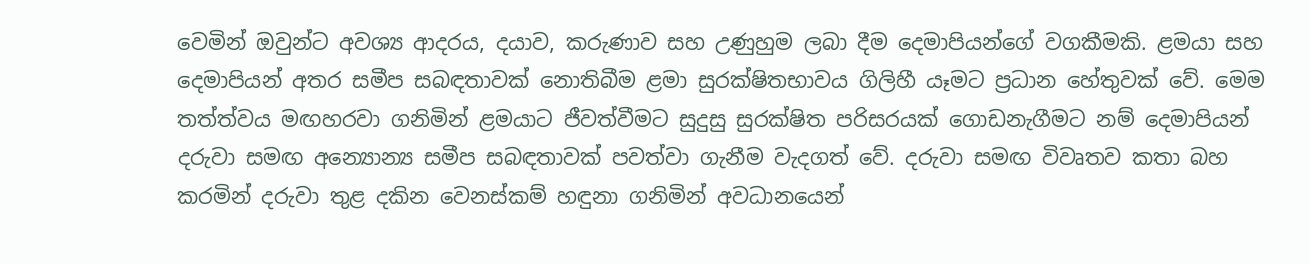වෙමින් ඔවුන්ට අවශ්‍ය ආදරය, දයාව, කරුණාව සහ උණුහුම ලබා දීම දෙමාපියන්ගේ වගකීමකි. ළමයා සහ දෙමාපියන් අතර සමීප සබඳතාවක් නොතිබීම ළමා සුරක්ෂිතභාවය ගිලිහී යෑමට ප්‍රධාන හේතුවක් වේ. මෙම තත්ත්වය මඟහරවා ගනිමින් ළමයාට ජීවත්වීමට සුදුසු සුරක්ෂිත පරිසරයක් ගොඩනැගීමට නම් දෙමාපියන් දරුවා සමඟ අන්‍යොන්‍ය සමීප සබඳතාවක් පවත්වා ගැනීම වැදගත් වේ. දරුවා සමඟ විවෘතව කතා බහ කරමින් දරුවා තුළ දකින වෙනස්කම් හඳුනා ගනිමින් අවධානයෙන්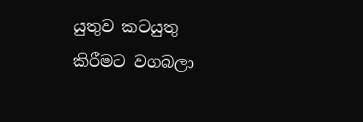යුතුව කටයුතු කිරීමට වගබලා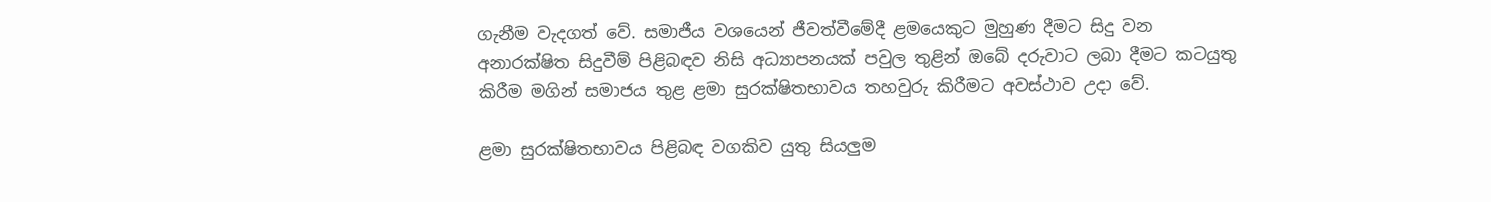ගැනීම වැදගත් වේ. සමාජීය වශයෙන් ජීවත්වීමේදී ළමයෙකුට මුහුණ දීමට සිදු වන අනාරක්ෂිත සිදුවීම් පිළිබඳව නිසි අධ්‍යාපනයක් පවුල තුළින් ඔබේ දරුවාට ලබා දීමට කටයුතු කිරීම මගින් සමාජය තුළ ළමා සුරක්ෂිතභාවය තහවුරු කිරීමට අවස්ථාව උදා වේ.

ළමා සුරක්ෂිතභාවය පිළිබඳ වගකිව යුතු සියලුම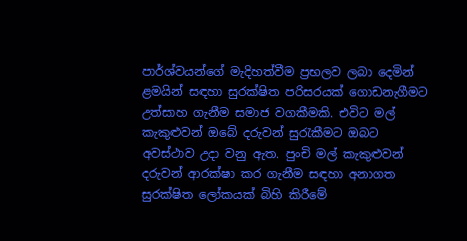පාර්ශ්වයන්ගේ මැදිහත්වීම ප්‍රභලව ලබා දෙමින් ළමයින් සඳහා සුරක්ෂිත පරිසරයක් ගොඩනැගීමට උත්සාහ ගැනීම සමාජ වගකීමකි. එවිට මල් කැකුළුවන් ඔබේ දරුවන් සුරැකීමට ඔබට අවස්ථාව උදා වනු ඇත. පුංචි මල් කැකුළුවන් දරුවන් ආරක්ෂා කර ගැනීම සඳහා අනාගත සුරක්ෂිත ලෝකයක් බිහි කිරීමේ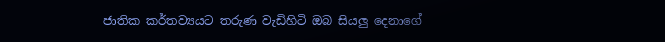ජාතික කර්තව්‍යයට තරුණ වැඩිහිටි ඔබ සියලු දෙනාගේ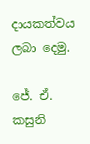දායකත්වය ලබා දෙමු.

ජේ. ඒ. කසුනි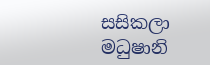සසිකලා මධුෂානි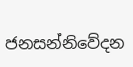ජනසන්නිවේදන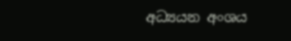අධ්‍යයන අංශය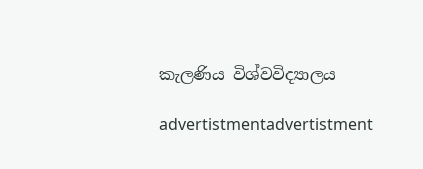කැලණිය විශ්වවිද්‍යාලය

advertistmentadvertistment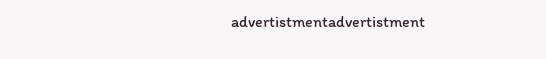advertistmentadvertistment